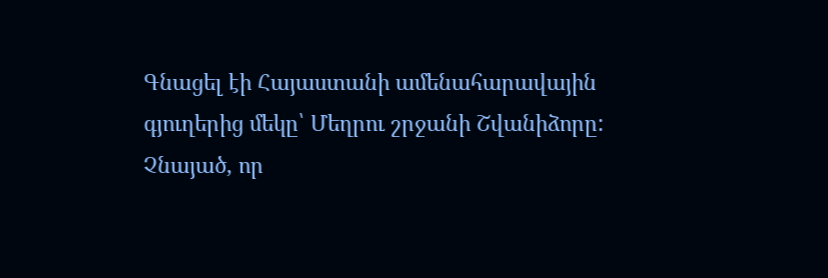Գնացել էի Հայաստանի ամենահարավային գյուղերից մեկը՝ Մեղրու շրջանի Շվանիձորը: Չնայած, որ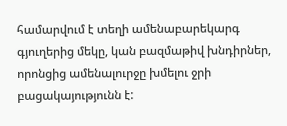համարվում է տեղի ամենաբարեկարգ գյուղերից մեկը, կան բազմաթիվ խնդիրներ, որոնցից ամենալուրջը խմելու ջրի բացակայությունն է: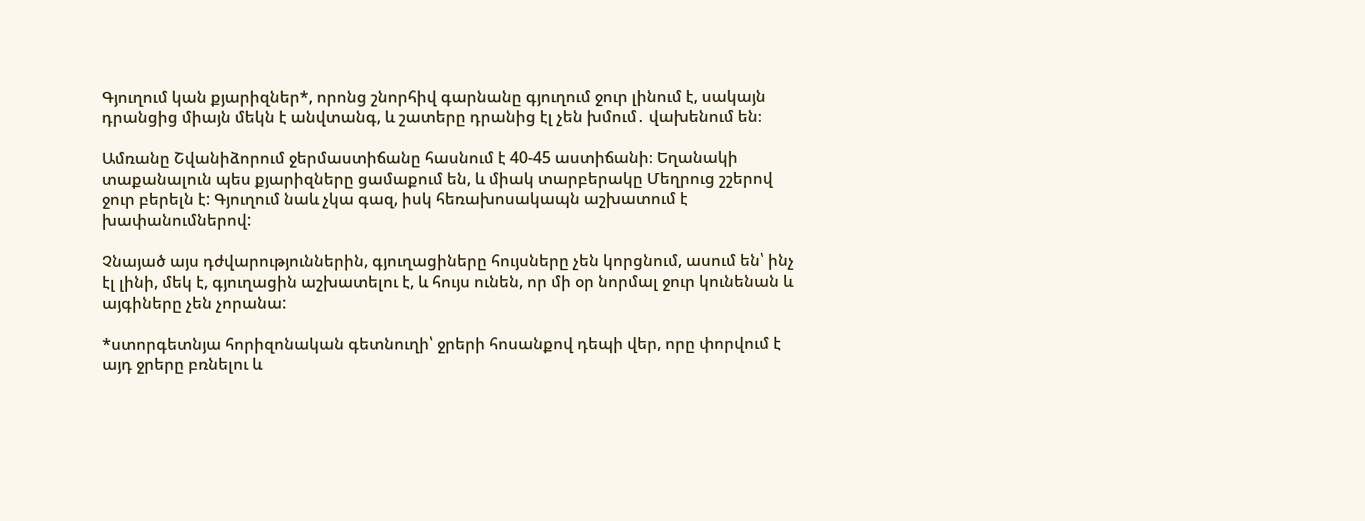Գյուղում կան քյարիզներ*, որոնց շնորհիվ գարնանը գյուղում ջուր լինում է, սակայն դրանցից միայն մեկն է անվտանգ, և շատերը դրանից էլ չեն խմում․ վախենում են։

Ամռանը Շվանիձորում ջերմաստիճանը հասնում է 40-45 աստիճանի։ Եղանակի տաքանալուն պես քյարիզները ցամաքում են, և միակ տարբերակը Մեղրուց շշերով ջուր բերելն է: Գյուղում նաև չկա գազ, իսկ հեռախոսակապն աշխատում է խափանումներով:

Չնայած այս դժվարություններին, գյուղացիները հույսները չեն կորցնում, ասում են՝ ինչ էլ լինի, մեկ է, գյուղացին աշխատելու է, և հույս ունեն, որ մի օր նորմալ ջուր կունենան և այգիները չեն չորանա:

*ստորգետնյա հորիզոնական գետնուղի՝ ջրերի հոսանքով դեպի վեր, որը փորվում է այդ ջրերը բռնելու և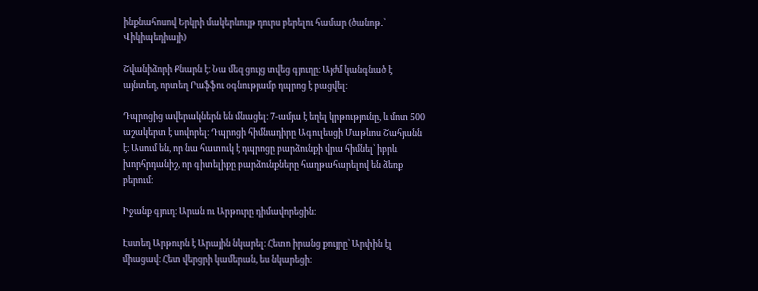ինքնահոսով Երկրի մակերևույթ դուրս բերելու համար (ծանոթ․՝ Վիկիպեդիայի)

Շվանիձորի Քնարն է։ Նա մեզ ցույց տվեց գյուղը։ Այժմ կանգնած է այնտեղ, որտեղ Րաֆֆու օգնությամբ դպրոց է բացվել։

Դպրոցից ավերակներն են մնացել։ 7-ամյա է եղել կրթությունը, և մոտ 500 աշակերտ է սովորել։ Դպրոցի հիմնադիրը Ագուլեսցի Մաթևոս Շահյանն է։ Ասում են, որ նա հատուկ է դպրոցը բարձունքի վրա հիմնել՝ իբրև խորհրդանիշ, որ գիտելիքը բարձունքները հաղթահարելով են ձեռք բերում։

Իջանք գյուղ։ Արան ու Արթուրը դիմավորեցին։

Էստեղ Արթուրն է Արային նկարել։ Հետո իրանց քույրը՝ Արփին էլ միացավ։ Հետ վերցրի կամերան, ես նկարեցի։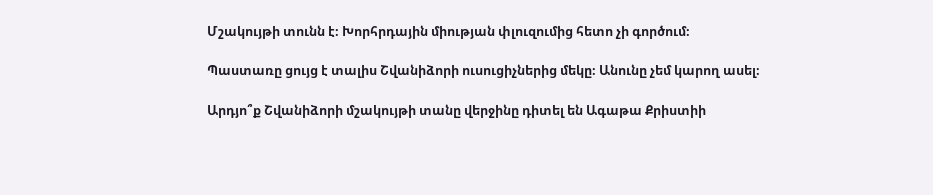Մշակույթի տունն է։ Խորհրդային միության փլուզումից հետո չի գործում։

Պաստառը ցույց է տալիս Շվանիձորի ուսուցիչներից մեկը։ Անունը չեմ կարող ասել։

Արդյո՞ք Շվանիձորի մշակույթի տանը վերջինը դիտել են Ագաթա Քրիստիի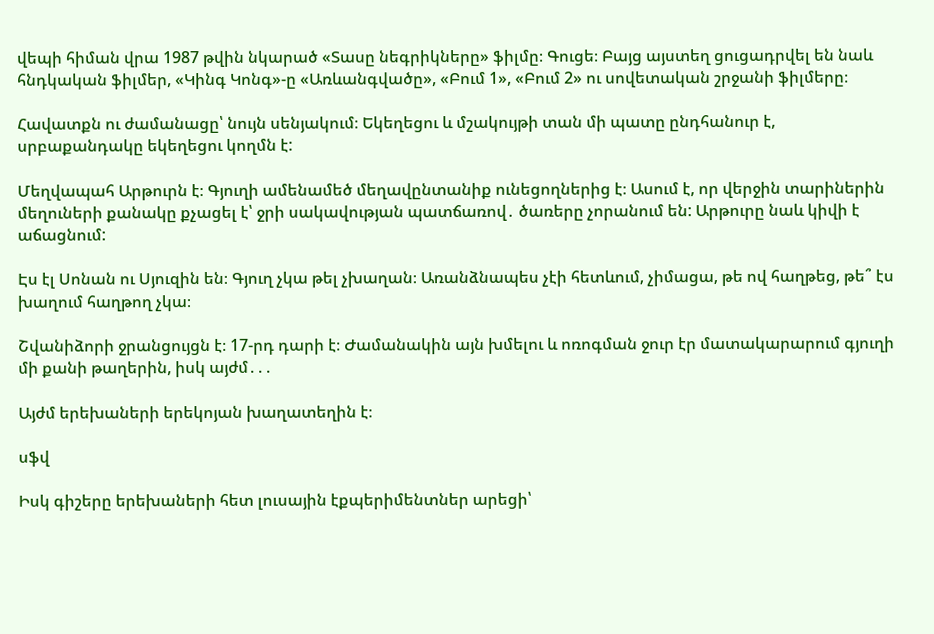վեպի հիման վրա 1987 թվին նկարած «Տասը նեգրիկները» ֆիլմը։ Գուցե։ Բայց այստեղ ցուցադրվել են նաև հնդկական ֆիլմեր, «Կինգ Կոնգ»-ը «Առևանգվածը», «Բում 1», «Բում 2» ու սովետական շրջանի ֆիլմերը։

Հավատքն ու ժամանացը՝ նույն սենյակում։ Եկեղեցու և մշակույթի տան մի պատը ընդհանուր է, սրբաքանդակը եկեղեցու կողմն է:

Մեղվապահ Արթուրն է։ Գյուղի ամենամեծ մեղավընտանիք ունեցողներից է։ Ասում է, որ վերջին տարիներին մեղուների քանակը քչացել է՝ ջրի սակավության պատճառով․ ծառերը չորանում են: Արթուրը նաև կիվի է աճացնում:

Էս էլ Սոնան ու Սյուզին են։ Գյուղ չկա թել չխաղան։ Առանձնապես չէի հետևում, չիմացա, թե ով հաղթեց, թե՞ էս խաղում հաղթող չկա։

Շվանիձորի ջրանցույցն է։ 17-րդ դարի է։ Ժամանակին այն խմելու և ոռոգման ջուր էր մատակարարում գյուղի մի քանի թաղերին, իսկ այժմ․․․

Այժմ երեխաների երեկոյան խաղատեղին է։

սֆվ

Իսկ գիշերը երեխաների հետ լուսային էքպերիմենտներ արեցի՝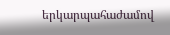երկարպահաժամով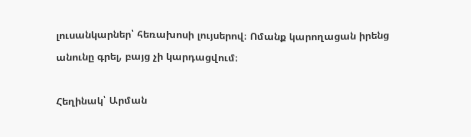լուսանկարներ՝ հեռախոսի լույսերով։ Ոմանք կարողացան իրենց անունը գրել, բայց չի կարդացվում։

Հեղինակ՝ Արման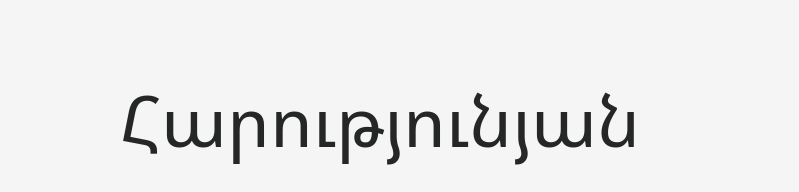Հարությունյան